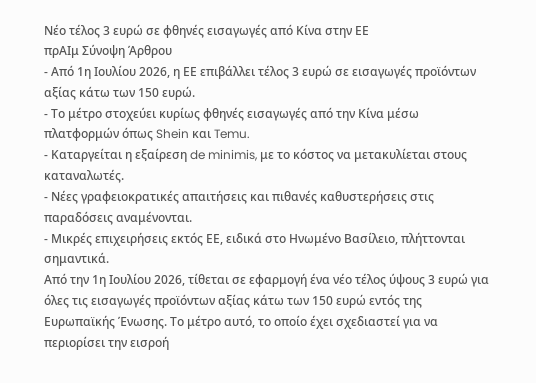Νέο τέλος 3 ευρώ σε φθηνές εισαγωγές από Κίνα στην ΕΕ
πρΑΙμ Σύνοψη Άρθρου
- Από 1η Ιουλίου 2026, η ΕΕ επιβάλλει τέλος 3 ευρώ σε εισαγωγές προϊόντων αξίας κάτω των 150 ευρώ.
- Το μέτρο στοχεύει κυρίως φθηνές εισαγωγές από την Κίνα μέσω πλατφορμών όπως Shein και Temu.
- Καταργείται η εξαίρεση de minimis, με το κόστος να μετακυλίεται στους καταναλωτές.
- Νέες γραφειοκρατικές απαιτήσεις και πιθανές καθυστερήσεις στις παραδόσεις αναμένονται.
- Μικρές επιχειρήσεις εκτός ΕΕ, ειδικά στο Ηνωμένο Βασίλειο, πλήττονται σημαντικά.
Από την 1η Ιουλίου 2026, τίθεται σε εφαρμογή ένα νέο τέλος ύψους 3 ευρώ για όλες τις εισαγωγές προϊόντων αξίας κάτω των 150 ευρώ εντός της Ευρωπαϊκής Ένωσης. Το μέτρο αυτό, το οποίο έχει σχεδιαστεί για να περιορίσει την εισροή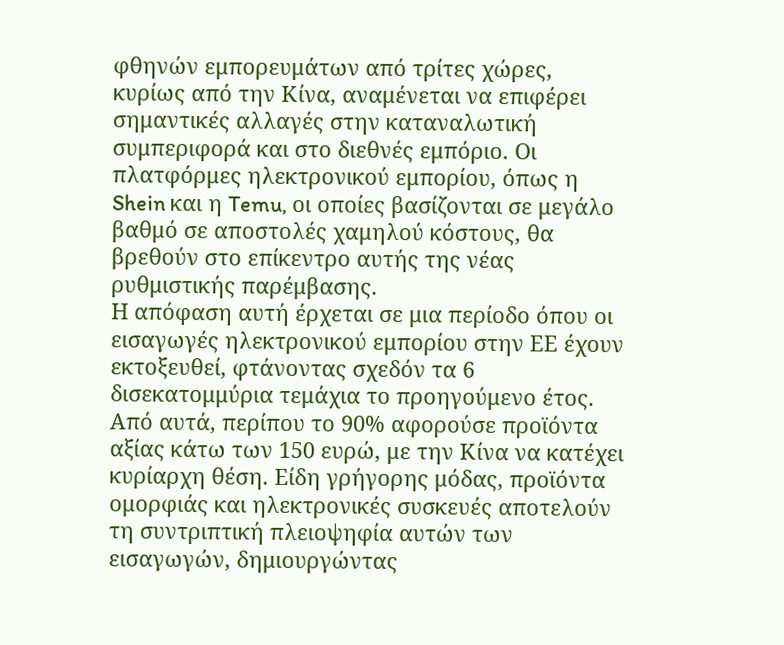φθηνών εμπορευμάτων από τρίτες χώρες, κυρίως από την Κίνα, αναμένεται να επιφέρει σημαντικές αλλαγές στην καταναλωτική συμπεριφορά και στο διεθνές εμπόριο. Οι πλατφόρμες ηλεκτρονικού εμπορίου, όπως η Shein και η Temu, οι οποίες βασίζονται σε μεγάλο βαθμό σε αποστολές χαμηλού κόστους, θα βρεθούν στο επίκεντρο αυτής της νέας ρυθμιστικής παρέμβασης.
Η απόφαση αυτή έρχεται σε μια περίοδο όπου οι εισαγωγές ηλεκτρονικού εμπορίου στην ΕΕ έχουν εκτοξευθεί, φτάνοντας σχεδόν τα 6 δισεκατομμύρια τεμάχια το προηγούμενο έτος. Από αυτά, περίπου το 90% αφορούσε προϊόντα αξίας κάτω των 150 ευρώ, με την Κίνα να κατέχει κυρίαρχη θέση. Είδη γρήγορης μόδας, προϊόντα ομορφιάς και ηλεκτρονικές συσκευές αποτελούν τη συντριπτική πλειοψηφία αυτών των εισαγωγών, δημιουργώντας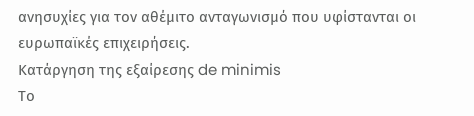ανησυχίες για τον αθέμιτο ανταγωνισμό που υφίστανται οι ευρωπαϊκές επιχειρήσεις.
Κατάργηση της εξαίρεσης de minimis
Το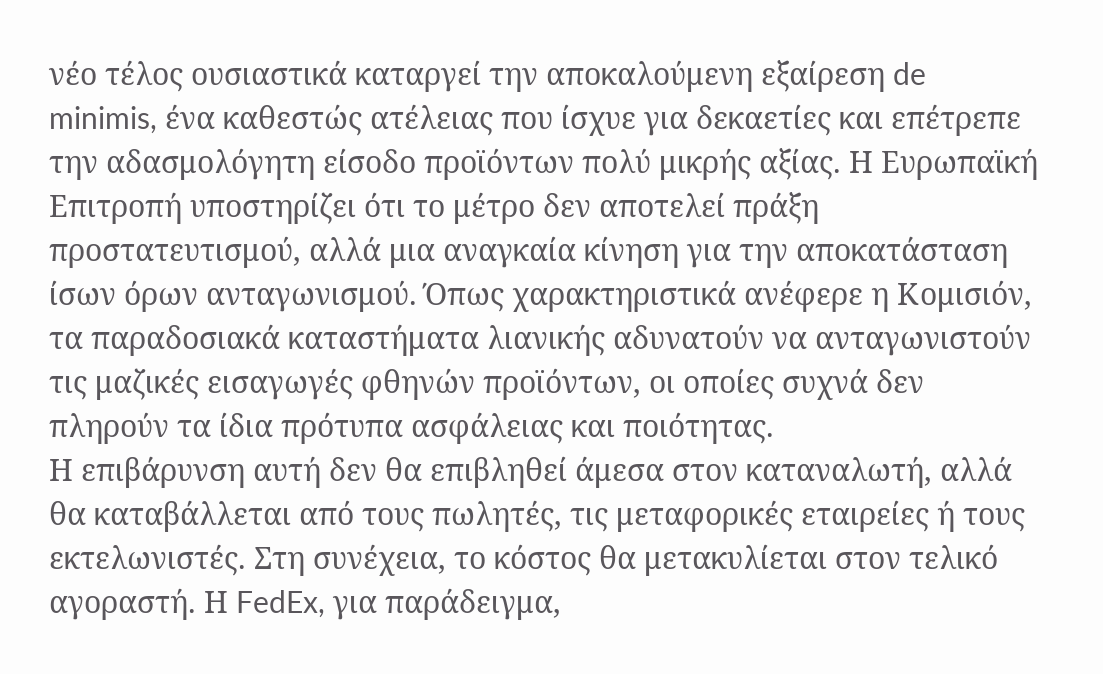νέο τέλος ουσιαστικά καταργεί την αποκαλούμενη εξαίρεση de minimis, ένα καθεστώς ατέλειας που ίσχυε για δεκαετίες και επέτρεπε την αδασμολόγητη είσοδο προϊόντων πολύ μικρής αξίας. Η Ευρωπαϊκή Επιτροπή υποστηρίζει ότι το μέτρο δεν αποτελεί πράξη προστατευτισμού, αλλά μια αναγκαία κίνηση για την αποκατάσταση ίσων όρων ανταγωνισμού. Όπως χαρακτηριστικά ανέφερε η Κομισιόν, τα παραδοσιακά καταστήματα λιανικής αδυνατούν να ανταγωνιστούν τις μαζικές εισαγωγές φθηνών προϊόντων, οι οποίες συχνά δεν πληρούν τα ίδια πρότυπα ασφάλειας και ποιότητας.
Η επιβάρυνση αυτή δεν θα επιβληθεί άμεσα στον καταναλωτή, αλλά θα καταβάλλεται από τους πωλητές, τις μεταφορικές εταιρείες ή τους εκτελωνιστές. Στη συνέχεια, το κόστος θα μετακυλίεται στον τελικό αγοραστή. Η FedEx, για παράδειγμα,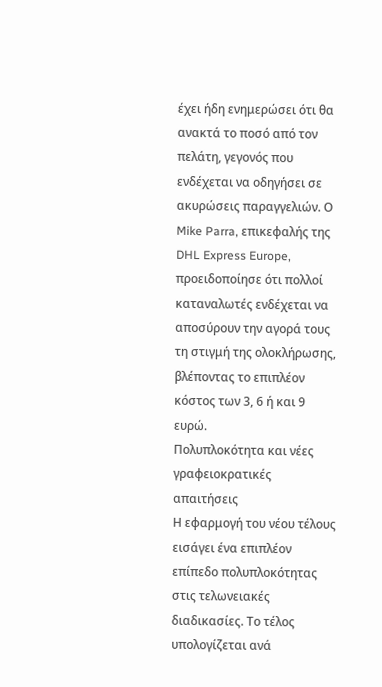έχει ήδη ενημερώσει ότι θα ανακτά το ποσό από τον πελάτη, γεγονός που ενδέχεται να οδηγήσει σε ακυρώσεις παραγγελιών. Ο Mike Parra, επικεφαλής της DHL Express Europe, προειδοποίησε ότι πολλοί καταναλωτές ενδέχεται να αποσύρουν την αγορά τους τη στιγμή της ολοκλήρωσης, βλέποντας το επιπλέον κόστος των 3, 6 ή και 9 ευρώ.
Πολυπλοκότητα και νέες γραφειοκρατικές απαιτήσεις
Η εφαρμογή του νέου τέλους εισάγει ένα επιπλέον επίπεδο πολυπλοκότητας στις τελωνειακές διαδικασίες. Το τέλος υπολογίζεται ανά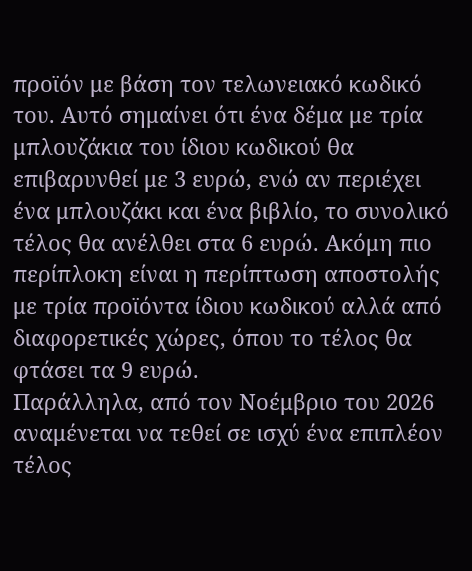προϊόν με βάση τον τελωνειακό κωδικό του. Αυτό σημαίνει ότι ένα δέμα με τρία μπλουζάκια του ίδιου κωδικού θα επιβαρυνθεί με 3 ευρώ, ενώ αν περιέχει ένα μπλουζάκι και ένα βιβλίο, το συνολικό τέλος θα ανέλθει στα 6 ευρώ. Ακόμη πιο περίπλοκη είναι η περίπτωση αποστολής με τρία προϊόντα ίδιου κωδικού αλλά από διαφορετικές χώρες, όπου το τέλος θα φτάσει τα 9 ευρώ.
Παράλληλα, από τον Νοέμβριο του 2026 αναμένεται να τεθεί σε ισχύ ένα επιπλέον τέλος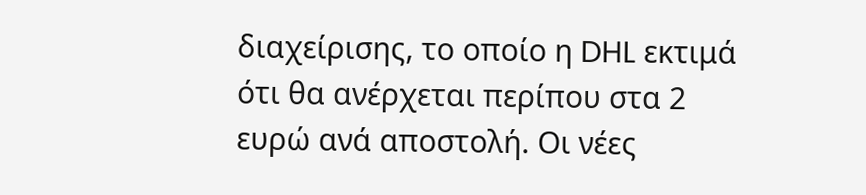διαχείρισης, το οποίο η DHL εκτιμά ότι θα ανέρχεται περίπου στα 2 ευρώ ανά αποστολή. Οι νέες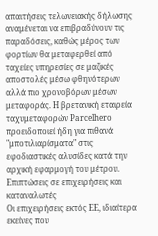απαιτήσεις τελωνειακής δήλωσης αναμένεται να επιβραδύνουν τις παραδόσεις, καθώς μέρος των φορτίων θα μεταφερθεί από ταχείες υπηρεσίες σε μαζικές αποστολές μέσω φθηνότερων αλλά πιο χρονοβόρων μέσων μεταφοράς. Η βρετανική εταιρεία ταχυμεταφορών Parcelhero προειδοποιεί ήδη για πιθανά "μποτιλιαρίσματα" στις εφοδιαστικές αλυσίδες κατά την αρχική εφαρμογή του μέτρου.
Επιπτώσεις σε επιχειρήσεις και καταναλωτές
Οι επιχειρήσεις εκτός ΕΕ, ιδιαίτερα εκείνες που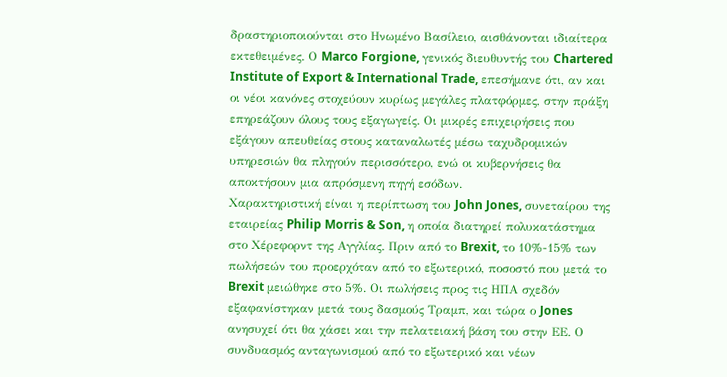δραστηριοποιούνται στο Ηνωμένο Βασίλειο, αισθάνονται ιδιαίτερα εκτεθειμένες. Ο Marco Forgione, γενικός διευθυντής του Chartered Institute of Export & International Trade, επεσήμανε ότι, αν και οι νέοι κανόνες στοχεύουν κυρίως μεγάλες πλατφόρμες, στην πράξη επηρεάζουν όλους τους εξαγωγείς. Οι μικρές επιχειρήσεις που εξάγουν απευθείας στους καταναλωτές μέσω ταχυδρομικών υπηρεσιών θα πληγούν περισσότερο, ενώ οι κυβερνήσεις θα αποκτήσουν μια απρόσμενη πηγή εσόδων.
Χαρακτηριστική είναι η περίπτωση του John Jones, συνεταίρου της εταιρείας Philip Morris & Son, η οποία διατηρεί πολυκατάστημα στο Χέρεφορντ της Αγγλίας. Πριν από το Brexit, το 10%-15% των πωλήσεών του προερχόταν από το εξωτερικό, ποσοστό που μετά το Brexit μειώθηκε στο 5%. Οι πωλήσεις προς τις ΗΠΑ σχεδόν εξαφανίστηκαν μετά τους δασμούς Τραμπ, και τώρα ο Jones ανησυχεί ότι θα χάσει και την πελατειακή βάση του στην ΕΕ. Ο συνδυασμός ανταγωνισμού από το εξωτερικό και νέων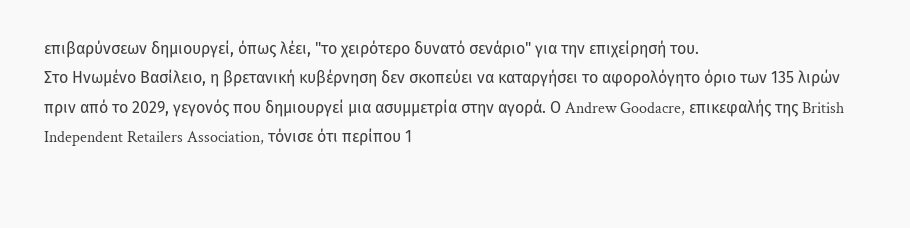επιβαρύνσεων δημιουργεί, όπως λέει, "το χειρότερο δυνατό σενάριο" για την επιχείρησή του.
Στο Ηνωμένο Βασίλειο, η βρετανική κυβέρνηση δεν σκοπεύει να καταργήσει το αφορολόγητο όριο των 135 λιρών πριν από το 2029, γεγονός που δημιουργεί μια ασυμμετρία στην αγορά. Ο Andrew Goodacre, επικεφαλής της British Independent Retailers Association, τόνισε ότι περίπου 1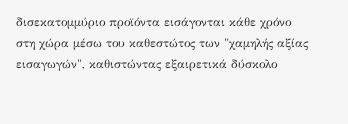δισεκατομμύριο προϊόντα εισάγονται κάθε χρόνο στη χώρα μέσω του καθεστώτος των "χαμηλής αξίας εισαγωγών", καθιστώντας εξαιρετικά δύσκολο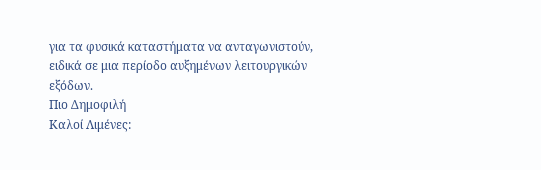για τα φυσικά καταστήματα να ανταγωνιστούν, ειδικά σε μια περίοδο αυξημένων λειτουργικών εξόδων.
Πιο Δημοφιλή
Καλοί Λιμένες: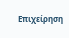Επιχείρηση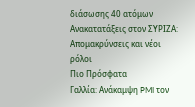διάσωσης 40 ατόμων
Ανακατατάξεις στον ΣΥΡΙΖΑ: Απομακρύνσεις και νέοι ρόλοι
Πιο Πρόσφατα
Γαλλία: Ανάκαμψη PMI τον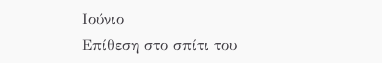Ιούνιο
Επίθεση στο σπίτι του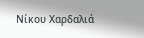Νίκου Χαρδαλιά